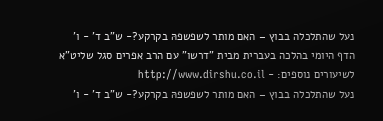נעל שהתלכלה בבוץ – האם מותר לשפשפהּ בקרקע?- ש"ב ד' - ו'
הדף היומי בהלכה בעברית מבית "דרשו" עם הרב אפרים סגל שליט"א
לשיעורים נוספים: - http://www.dirshu.co.il
נעל שהתלכלה בבוץ – האם מותר לשפשפהּ בקרקע?- ש"ב ד' - ו'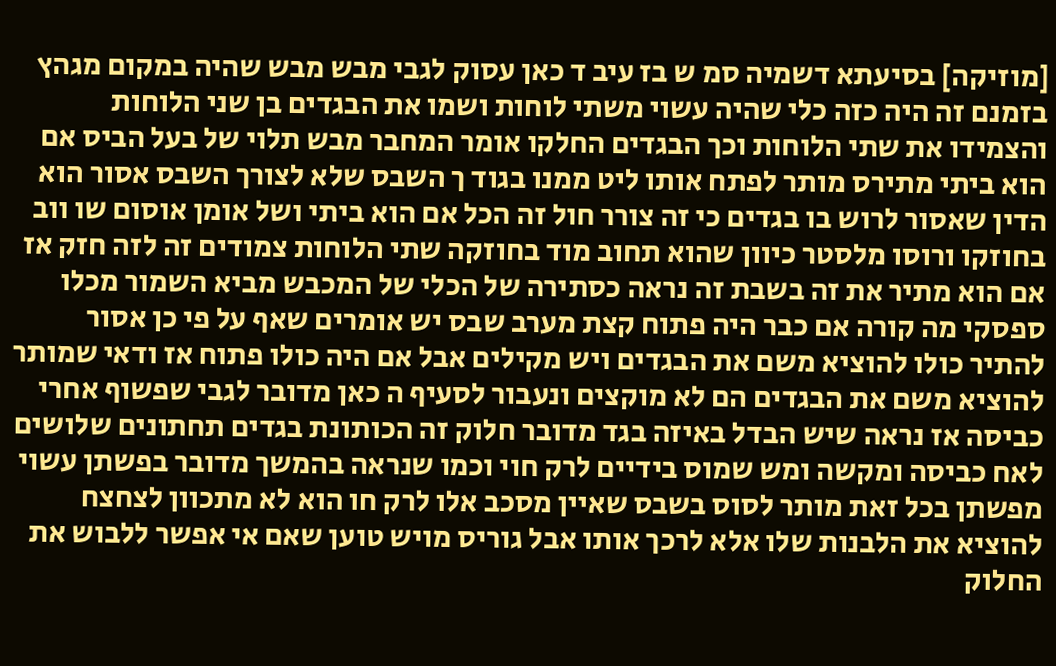[מוזיקה] בסיעתא דשמיה סמ ש בז עיב ד כאן עסוק לגבי מבש מבש שהיה במקום מגהץ בזמנם זה היה כזה כלי שהיה עשוי משתי לוחות ושמו את הבגדים בן שני הלוחות והצמידו את שתי הלוחות וכך הבגדים החלקו אומר המחבר מבש תלוי של בעל הביס אם הוא ביתי מתירס מותר לפתח אותו ליט ממנו בגוד ך השבס שלא לצורך השבס אסור הוא הדין שאסור לרוש בו בגדים כי זה צורר חול זה הכל אם הוא ביתי ושל אומן אוסום שו ווב בחוזקו ורוסו מלסטר כיוון שהוא תחוב מוד בחוזקה שתי הלוחות צמודים זה לזה חזק אז אם הוא מתיר את זה בשבת זה נראה כסתירה של הכלי של המכבש מביא השמור מכלו ספסקי מה קורה אם כבר היה פתוח קצת מערב שבס יש אומרים שאף על פי כן אסור להתיר כולו להוציא משם את הבגדים ויש מקילים אבל אם היה כולו פתוח אז ודאי שמותר להוציא משם את הבגדים הם לא מוקצים ונעבור לסעיף ה כאן מדובר לגבי שפשוף אחרי כביסה אז נראה שיש הבדל באיזה בגד מדובר חלוק זה הכותונת בגדים תחתונים שלושים לאח כביסה ומקשה ומש שמוס בידיים לרק חוי וכמו שנראה בהמשך מדובר בפשתן עשוי מפשתן בכל זאת מותר לסוס בשבס שאיין מסכב אלו לרק חו הוא לא מתכוון לצחצח להוציא את הלבנות שלו אלא לרכך אותו אבל גוריס מויש טוען שאם אי אפשר ללבוש את החלוק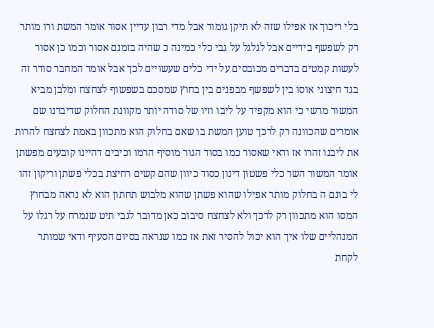בלי ריכוך אז אפילו שזה לא תיקן גומור אבל מדי רבון עדיין אסור אומר המשת ורו מותר רק לשפשף בידיים אבל לגלגל על גבי כלי כמינה כ שהיה בזמנם אסור וכמו כן אסור לעשות קמטים בדברים מכובסים על ידי כלים שעשויים לכך אבל אומר המחבר סודר זה בגד חיצוני אוסו בין לשפשף מבפנים בין בחוץ שמסכם בשפשוף לצחצח ומלבן מביא המשור מרשי כי הוא מקפיד על ליבו וזיו של סודה יותר מקוונת החלוק שדיברנו שם אומרים שהכוונה רק לרכך טוען המשת בו שאם בחלוק הוא מתכוון באמת לצחצח להרות את ליבנו זהרו אז ודאי שאסור כמו בסוד הגור מוסיף הרמו וכיבים דהיינו קובעים מפשתן אומר המשור השר כלי פשטון דינון כסוד כיוון שהם קשים רחיצת בכלי פשתן וריקון זהו לי בונם ה בחלוק מותר אפילו שהוא פשתן שהוא מלבוש תחתון הוא לא נראה מבחוץ המסו הוא מתכוון רק לרכך ולא לצחצח סיבוב כאן מדובר לגבי תיט שנמרח על רגלו על המנהליים שלו איך הוא יכול להסיר זאת אז כמו שנראה בסיום הסעיף ודאי שמותר לקחת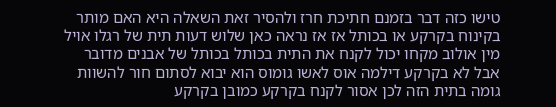טישו כזה דבר בזמנם חתיכת חרז ולהסיר זאת השאלה היא האם מותר בקינוח בקרקע או בכותל אז אז נראה כאן שלוש דעות תית של רגלו אויל מין אולוב מקחו יכול לקנח את התית בכותל בכותל של אבנים מדובר אבל לא בקרקע דילמה אוס לאשו גומוס הוא יבוא לסתום חור להשוות גומה בתית הזה לכן אסור לקנח בקרקע כמובן בקרקע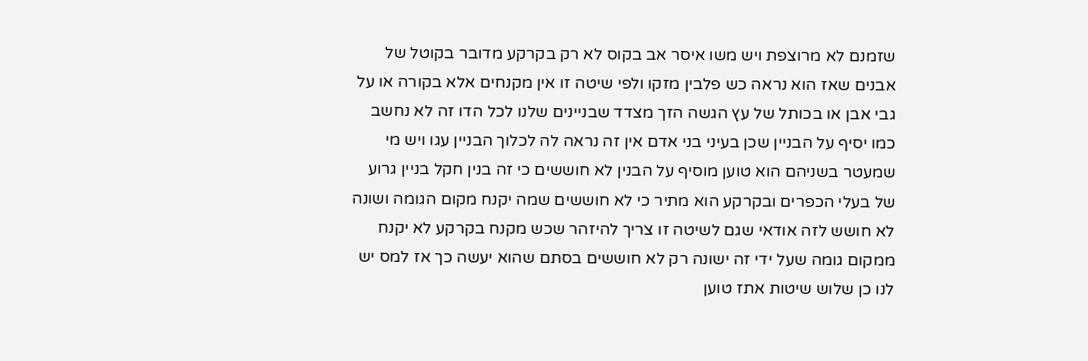שזמנם לא מרוצפת ויש משו איסר אב בקוס לא רק בקרקע מדובר בקוטל של אבנים שאז הוא נראה כש פלבין מזקו ולפי שיטה זו אין מקנחים אלא בקורה או על גבי אבן או בכותל של עץ הגשה הזך מצדד שבניינים שלנו לכל הדו זה לא נחשב כמו יסיף על הבניין שכן בעיני בני אדם אין זה נראה לה לכלוך הבניין עגו ויש מי שמעטר בשניהם הוא טוען מוסיף על הבנין לא חוששים כי זה בנין חקל בניין גרוע של בעלי הכפרים ובקרקע הוא מתיר כי לא חוששים שמה יקנח מקום הגומה ושונה לא חושש לזה אודאי שגם לשיטה זו צריך להיזהר שכש מקנח בקרקע לא יקנח ממקום גומה שעל ידי זה ישונה רק לא חוששים בסתם שהוא יעשה כך אז למס יש לנו כן שלוש שיטות אתז טוען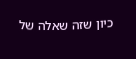כיון שזה שאלה של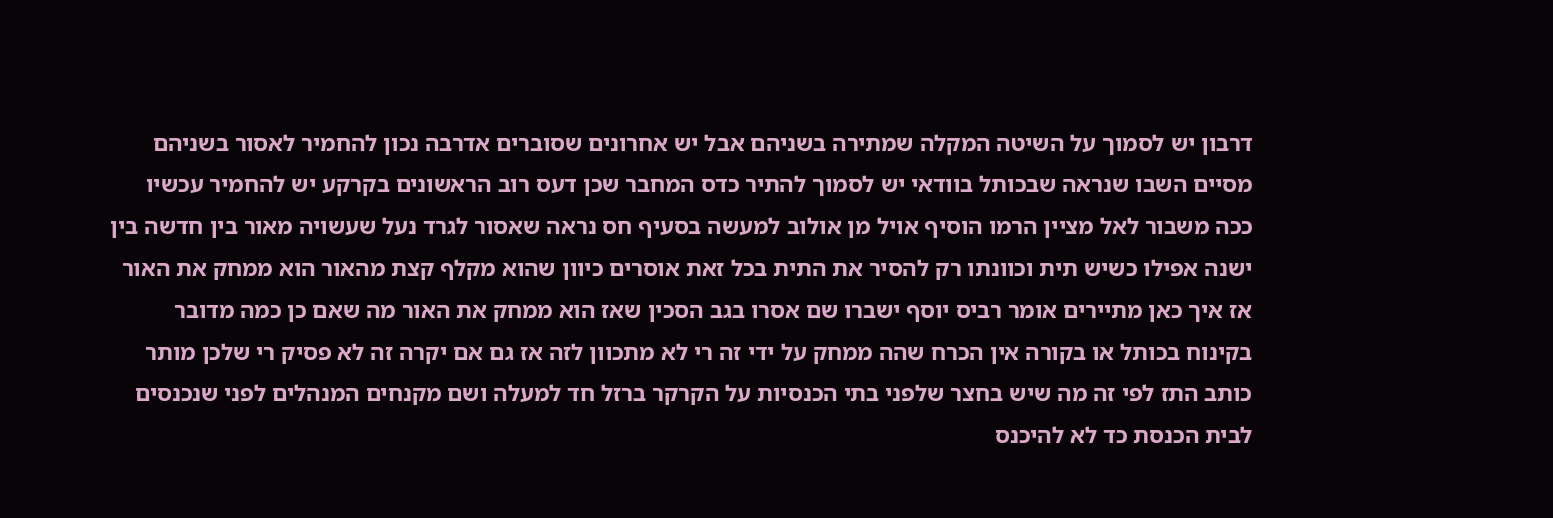דרבון יש לסמוך על השיטה המקלה שמתירה בשניהם אבל יש אחרונים שסוברים אדרבה נכון להחמיר לאסור בשניהם מסיים השבו שנראה שבכותל בוודאי יש לסמוך להתיר כדס המחבר שכן דעס רוב הראשונים בקרקע יש להחמיר עכשיו ככה משבור לאל מציין הרמו הוסיף אויל מן אולוב למעשה בסעיף חס נראה שאסור לגרד נעל שעשויה מאור בין חדשה בין ישנה אפילו כשיש תית וכוונתו רק להסיר את התית בכל זאת אוסרים כיוון שהוא מקלף קצת מהאור הוא ממחק את האור אז איך כאן מתיירים אומר רביס יוסף ישברו שם אסרו בגב הסכין שאז הוא ממחק את האור מה שאם כן כמה מדובר בקינוח בכותל או בקורה אין הכרח שהה ממחק על ידי זה רי לא מתכוון לזה אז גם אם יקרה זה לא פסיק רי שלכן מותר כותב התז לפי זה מה שיש בחצר שלפני בתי הכנסיות על הקרקר ברזל חד למעלה ושם מקנחים המנהלים לפני שנכנסים לבית הכנסת כד לא להיכנס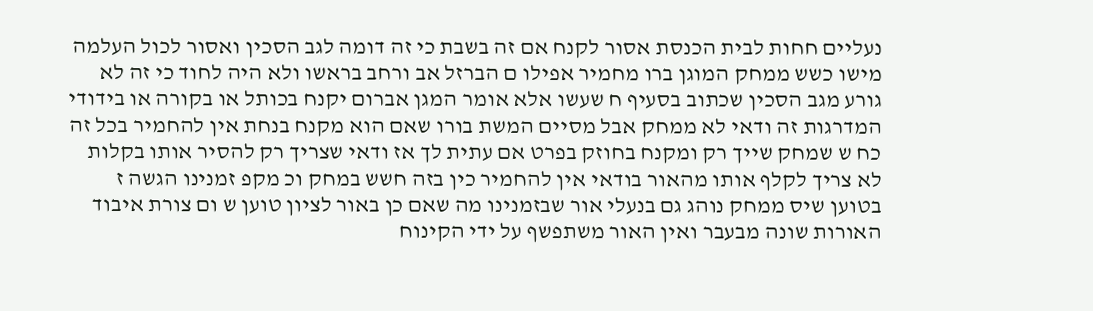נעליים חחות לבית הכנסת אסור לקנח אם זה בשבת כי זה דומה לגב הסכין ואסור לכול העלמה מישו כשש ממחק המוגן ברו מחמיר אפילו ם הברזל אב ורחב בראשו ולא היה לחוד כי זה לא גורע מגב הסכין שכתוב בסעיף ח שעשו אלא אומר המגן אברום יקנח בכותל או בקורה או בידודי המדרגות זה ודאי לא ממחק אבל מסיים המשת בורו שאם הוא מקנח בנחת אין להחמיר בכל זה כח ש שמחק שייך רק ומקנח בחוזק בפרט אם עתית לך אז ודאי שצריך רק להסיר אותו בקלות לא צריך לקלף אותו מהאור בודאי אין להחמיר כין בזה חשש במחק וכ מקפ זמנינו הגשה ז בטוען שיס ממחק נוהג גם בנעלי אור שבזמנינו מה שאם כן באור לציון טוען ש ום צורת איבוד האורות שונה מבעבר ואין האור משתפשף על ידי הקינוח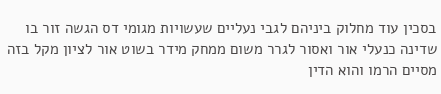בסכין עוד מחלוק ביניהם לגבי נעליים שעשויות מגומי דס הגשה זור בו שדינה כנעלי אור ואסור לגרר משום ממחק מידר בשוט אור לציון מקל בזה מסיים הרמו והוא הדין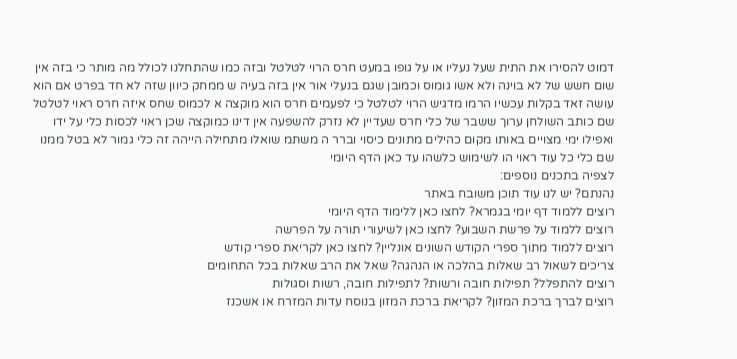דמוט להסירו את התית שעל נעליו או על גופו במעט חרס הרוי לטלטל ובזה כמו שהתחלנו לכולל מה מותר כי בזה אין שום חשש של לא בוינה ולא אשו גומוס וכמובן שגם בנעלי אור אין בזה בעיה ש ממחק כיוון שזה לא חד בפרט אם הוא עושה זאד בקלות עכשיו הרמו מדגיש הרוי לטלטל כי לפעמים חרס הוא מוקצה א לכמוס שחס איזה חרס ראוי לטלטל שם כותב השולחן ערוך ששבר של כלי חרס שעדיין לא נזרק להשפעה אין דינו כמוקצה שכן ראוי לכסות כלי על ידו ואפילו ימי מצויים באותו מקום כהילים מתונים כיסוי וברר ה משתמ שואלו מתחילה הייהה זה כלי גמור לא בטל ממנו שם כלי כל עוד ראוי הו לשימוש כלשהו עד כאן הדף היומי
לצפיה בתכנים נוספים:
נהנתם? יש לנו עוד תוכן משובח באתר
רוצים ללמוד דף יומי בגמרא? לחצו כאן ללימוד הדף היומי
רוצים ללמוד על פרשת השבוע? לחצו כאן לשיעורי תורה על הפרשה
רוצים ללמוד מתוך ספרי הקודש השונים אונליין? לחצו כאן לקריאת ספרי קודש
צריכים לשאול רב שאלות בהלכה או הנהגה? שאל את הרב שאלות בכל התחומים
רוצים להתפלל? תפילות חובה ורשות? לתפילות חובה, רשות וסגולות
רוצים לברך ברכת המזון? לקריאת ברכת המזון בנוסח עדות המזרח או אשכנז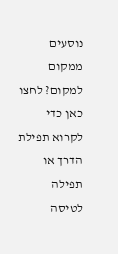נוסעים ממקום למקום? לחצו כאן כדי לקרוא תפילת הדרך או תפילה לטיסה